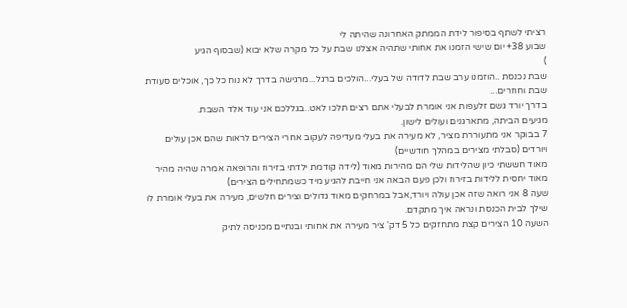רציתי לשתף בסיפור לידת הממתק האחרונה שהיתה לי
שבוע 38+ יום שישי הזמנו את אחותי שתהיה אצלנו שבת על כל מקרה שלא יבוא (שבסוף הגיע
)
שבת נכנסת ..הוזמנו ערב שבת לדודה של בעלי...הולכים ברגל...מרגישה בדרך לא נוח כל כך, אוכלים סעודת שבת וחוזרים...
בדרך יורד גשם זלעפות אני אומרת לבעלי אתם רצים תלכו לאט..בגללכם אני עוד אלד השבת.
מגיעים הביתה, מתארגנים ועולים לישון.
7 בבוקר אני מתעוררת מציר, לא מעירה את בעלי מעדיפה לעקוב אחרי הצירים לראות שהם אכן עולים ויורדים (סבלתי מצירים במהלך חודשיים)
מאוד חששתי כיון שהלידות שלי הם מהירות מאוד (לידה קודמת ילדתי בזירוז והרופאה אמרה שהיה מהיר מאוד יחסית ללידות בזירוז ולכן פעם הבאה אני חייבת להגיע מיד כשמתחילים הצירים)
שעה 8 אני רואה שזה אכן עולה ויורד,אבל במרחקים מאוד גדולים וצירים חלשים, מעירה את בעלי אומרת לו שילך לבית הכנסת ונראה איך מתקדם.
השעה 10 הצירים קצת מתחזקים כל 5 דק' ציר מעירה את אחותי ובנתיים מכניסה לתיק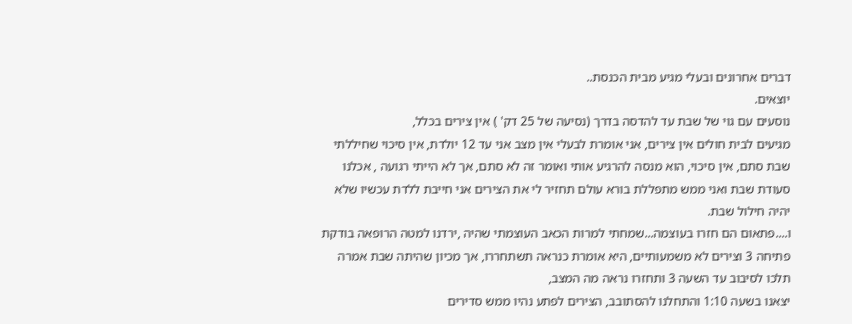דברים אחרונים ובעלי מגיע מבית הכנסת..
יוצאים.
נוסעים עם גוי של שבת עד להדסה בדרך (נסיעה של 25 דק' ) אין צירים בכלל,
מגיעים לבית חולים אין צירים, אני אומרת לבעלי אין מצב אני עד 12 יולדת, אין סיכוי שחיללתי שבת סתם, אין סיכוי, הוא מנסה להרגיע אותי ואומר זה לא סתם, אך לא הייתי רגועה , אכלנו סעודת שבת ואני ממש מתפללת בורא עולם תחזיר לי את הצירים אני חייבת ללדת עכשיו שלא יהיה חילול שבת.
ו....פתאום הם חזרו בעוצמה...שמחתי למרות הכאב העוצמתי שהיה ,ירדנו למטה הרופאה בודקת פתיחה 3 וצירים לא משמעותיים, היא אומרת כנראה תשתחררו, אך מכיון שהיתה שבת אמרה תלכו לסיבוב עד השעה 3 ותחזרו נראה מה המצב,
יצאנו בשעה 1:10 והתחלנו להסתובב, הצירים לפתע נהיו ממש סדירים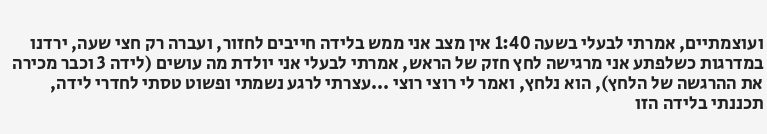ועוצמתיים, אמרתי לבעלי בשעה 1:40 אין מצב אני ממש בלידה חייבים לחזור, ועברה רק חצי שעה, ירדנו במדרגות כשלפתע אני מרגישה לחץ חזק של הראש, אמרתי לבעלי אני יולדת מה עושים (לידה 3 וכבר מכירה את ההרגשה של הלחץ), הוא נלחץ, ואמר לי רוצי רוצי ...עצרתי לרגע נשמתי ופשוט טסתי לחדרי לידה,
תכננתי בלידה הזו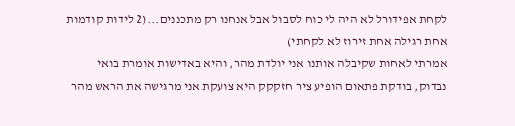לקחת אפידורל לא היה לי כוח לסבול אבל אנחנו רק מתכננים...(2 לידות קודמות אחת רגילה אחת זירוז לא לקחתי)
אמרתי לאחות שקיבלה אותנו אני יולדת מהר, והיא באדישות אומרת בואי נבדוק, בודקת פתאום הופיע ציר חזקקק היא צועקת אני מרגישה את הראש מהר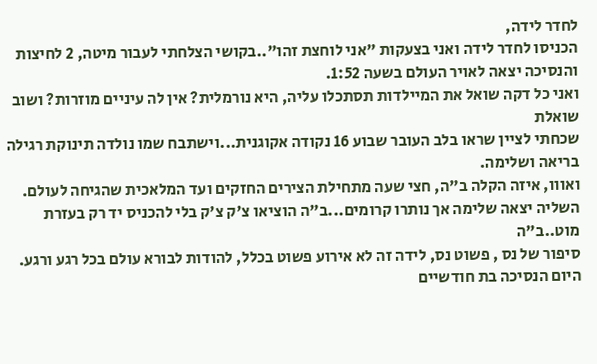לחדר לידה,
הכניסו לחדר לידה ואני בצעקות "אני לוחצת זהו"..בקושי הצלחתי לעבור מיטה, 2 לחיצות והנסיכה יצאה לאויר העולם בשעה 1:52.
ואני כל דקה שואל את המיילדות תסתכלו עליה, היא נורמלית? אין לה עיניים מוזרות? ושוב שואלת
שכחתי לציין שראו בלב העובר שבוע 16 נקודה אקוגנית...וישתבח שמו נולדה תינוקת רגילה בריאה ושלימה.
ואווו, איזה הקלה ב"ה, חצי שעה מתחילת הצירים החזקים ועד המלאכית שהגיחה לעולם.
השליה יצאה שלימה אך נותרו קרומים...ב"ה הוציאו צ'ק צ'ק בלי להכניס יד רק בעזרת מוט..ב"ה
סיפור של נס , פשוט נס, לידה זה לא אירוע פשוט בכלל, להודות לבורא עולם בכל רגע ורגע.
היום הנסיכה בת חודשיים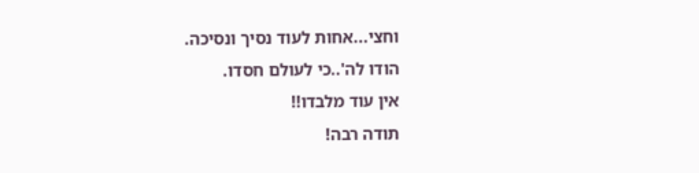וחצי...אחות לעוד נסיך ונסיכה.
הודו לה'..כי לעולם חסדו.
אין עוד מלבדו!!
תודה רבה!